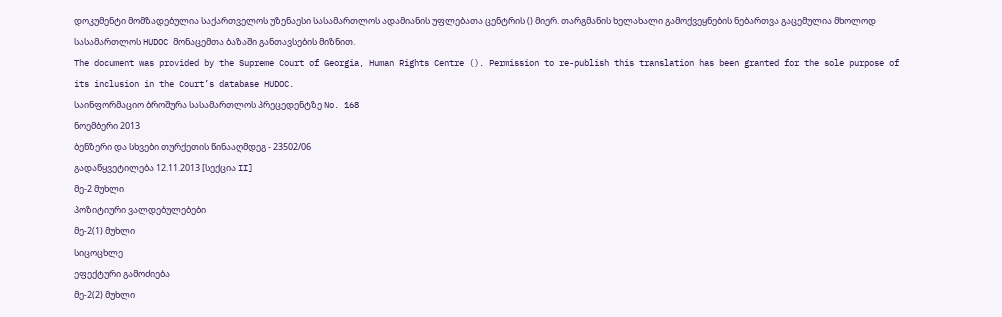დოკუმენტი მომზადებულია საქართველოს უზენაესი სასამართლოს ადამიანის უფლებათა ცენტრის () მიერ. თარგმანის ხელახალი გამოქვეყნების ნებართვა გაცემულია მხოლოდ სასამართლოს HUDOC მონაცემთა ბაზაში განთავსების მიზნით.
The document was provided by the Supreme Court of Georgia, Human Rights Centre (). Permission to re-publish this translation has been granted for the sole purpose of its inclusion in the Court’s database HUDOC.
საინფორმაციო ბროშურა სასამართლოს პრეცედენტზე No. 168
ნოემბერი 2013
ბენზერი და სხვები თურქეთის წინააღმდეგ - 23502/06
გადაწყვეტილება 12.11.2013 [სექცია II]
მე-2 მუხლი
პოზიტიური ვალდებულებები
მე-2(1) მუხლი
სიცოცხლე
ეფექტური გამოძიება
მე-2(2) მუხლი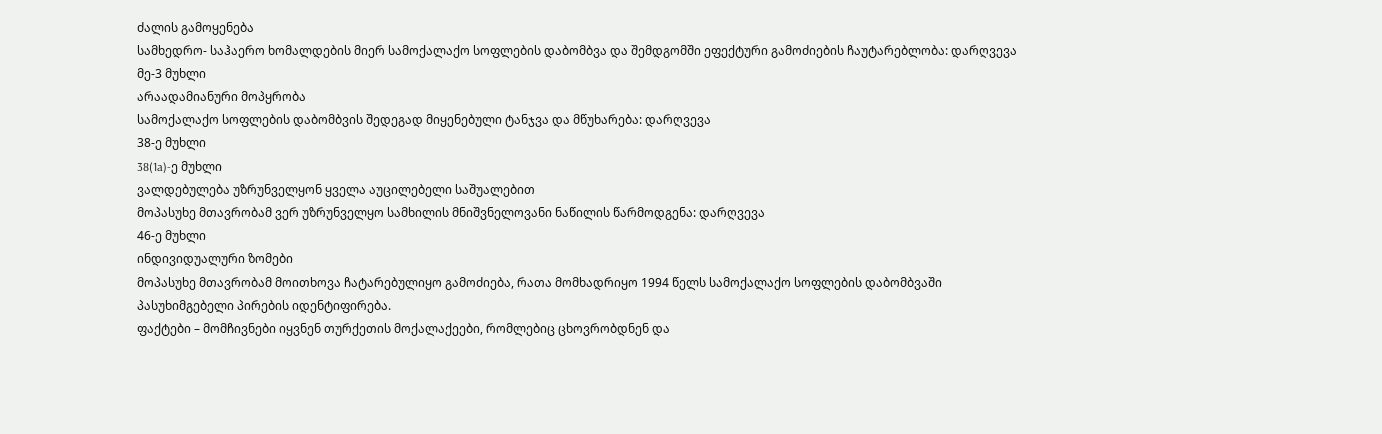ძალის გამოყენება
სამხედრო- საჰაერო ხომალდების მიერ სამოქალაქო სოფლების დაბომბვა და შემდგომში ეფექტური გამოძიების ჩაუტარებლობა: დარღვევა
მე-3 მუხლი
არაადამიანური მოპყრობა
სამოქალაქო სოფლების დაბომბვის შედეგად მიყენებული ტანჯვა და მწუხარება: დარღვევა
38-ე მუხლი
38(1a)-ე მუხლი
ვალდებულება უზრუნველყონ ყველა აუცილებელი საშუალებით
მოპასუხე მთავრობამ ვერ უზრუნველყო სამხილის მნიშვნელოვანი ნაწილის წარმოდგენა: დარღვევა
46-ე მუხლი
ინდივიდუალური ზომები
მოპასუხე მთავრობამ მოითხოვა ჩატარებულიყო გამოძიება, რათა მომხადრიყო 1994 წელს სამოქალაქო სოფლების დაბომბვაში პასუხიმგებელი პირების იდენტიფირება.
ფაქტები – მომჩივნები იყვნენ თურქეთის მოქალაქეები, რომლებიც ცხოვრობდნენ და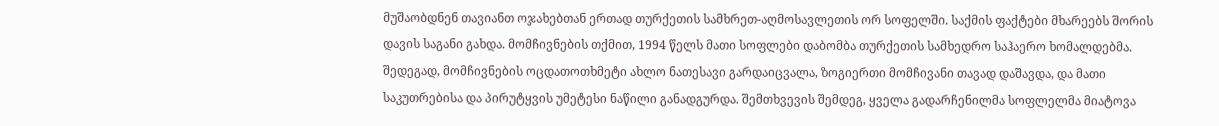მუშაობდნენ თავიანთ ოჯახებთან ერთად თურქეთის სამხრეთ-აღმოსავლეთის ორ სოფელში. საქმის ფაქტები მხარეებს შორის დავის საგანი გახდა. მომჩივნების თქმით, 1994 წელს მათი სოფლები დაბომბა თურქეთის სამხედრო საჰაერო ხომალდებმა. შედეგად, მომჩივნების ოცდათოთხმეტი ახლო ნათესავი გარდაიცვალა, ზოგიერთი მომჩივანი თავად დაშავდა, და მათი საკუთრებისა და პირუტყვის უმეტესი ნაწილი განადგურდა. შემთხვევის შემდეგ, ყველა გადარჩენილმა სოფლელმა მიატოვა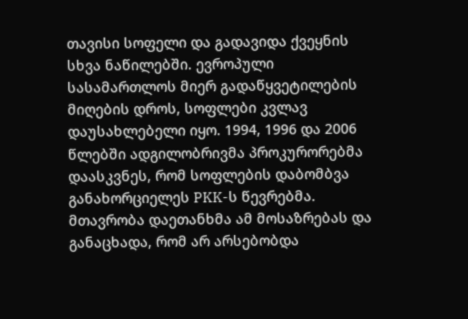თავისი სოფელი და გადავიდა ქვეყნის სხვა ნაწილებში. ევროპული სასამართლოს მიერ გადაწყვეტილების მიღების დროს, სოფლები კვლავ დაუსახლებელი იყო. 1994, 1996 და 2006 წლებში ადგილობრივმა პროკურორებმა დაასკვნეს, რომ სოფლების დაბომბვა განახორციელეს PKK-ს წევრებმა. მთავრობა დაეთანხმა ამ მოსაზრებას და განაცხადა, რომ არ არსებობდა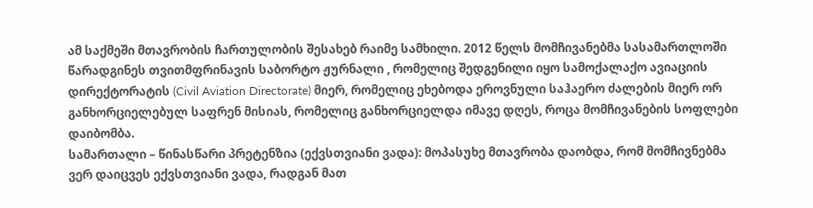ამ საქმეში მთავრობის ჩართულობის შესახებ რაიმე სამხილი. 2012 წელს მომჩივანებმა სასამართლოში წარადგინეს თვითმფრინავის საბორტო ჟურნალი , რომელიც შედგენილი იყო სამოქალაქო ავიაციის დირექტორატის (Civil Aviation Directorate) მიერ, რომელიც ეხებოდა ეროვნული საჰაერო ძალების მიერ ორ განხორციელებულ საფრენ მისიას, რომელიც განხორციელდა იმავე დღეს, როცა მომჩივანების სოფლები დაიბომბა.
სამართალი – წინასწარი პრეტენზია (ექვსთვიანი ვადა): მოპასუხე მთავრობა დაობდა, რომ მომჩივნებმა ვერ დაიცვეს ექვსთვიანი ვადა, რადგან მათ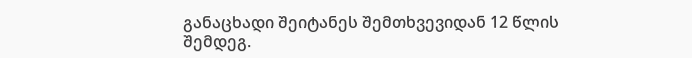განაცხადი შეიტანეს შემთხვევიდან 12 წლის შემდეგ.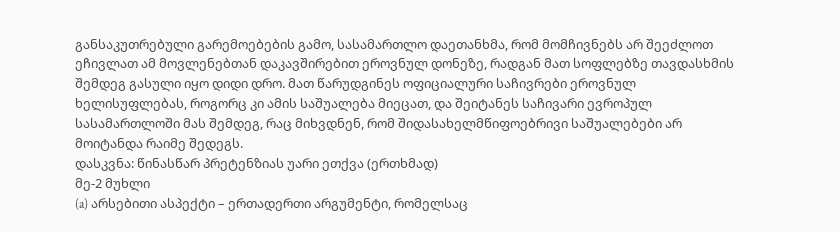განსაკუთრებული გარემოებების გამო, სასამართლო დაეთანხმა, რომ მომჩივნებს არ შეეძლოთ ეჩივლათ ამ მოვლენებთან დაკავშირებით ეროვნულ დონეზე, რადგან მათ სოფლებზე თავდასხმის შემდეგ გასული იყო დიდი დრო. მათ წარუდგინეს ოფიციალური საჩივრები ეროვნულ ხელისუფლებას, როგორც კი ამის საშუალება მიეცათ, და შეიტანეს საჩივარი ევროპულ სასამართლოში მას შემდეგ, რაც მიხვდნენ, რომ შიდასახელმწიფოებრივი საშუალებები არ მოიტანდა რაიმე შედეგს.
დასკვნა: წინასწარ პრეტენზიას უარი ეთქვა (ერთხმად)
მე-2 მუხლი
(a) არსებითი ასპექტი – ერთადერთი არგუმენტი, რომელსაც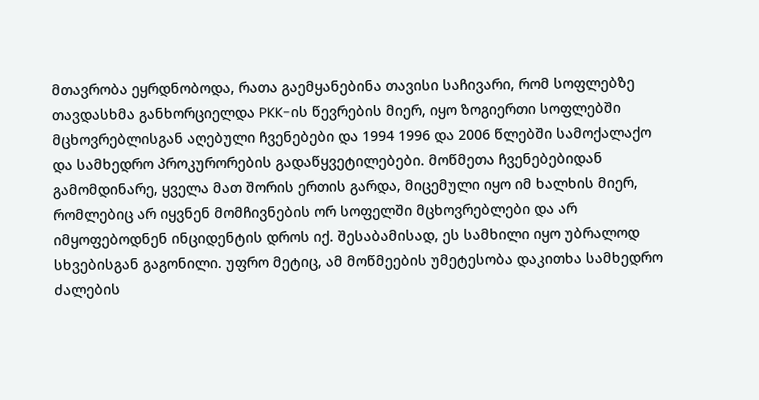მთავრობა ეყრდნობოდა, რათა გაემყანებინა თავისი საჩივარი, რომ სოფლებზე თავდასხმა განხორციელდა PKK-ის წევრების მიერ, იყო ზოგიერთი სოფლებში მცხოვრებლისგან აღებული ჩვენებები და 1994 1996 და 2006 წლებში სამოქალაქო და სამხედრო პროკურორების გადაწყვეტილებები. მოწმეთა ჩვენებებიდან გამომდინარე, ყველა მათ შორის ერთის გარდა, მიცემული იყო იმ ხალხის მიერ, რომლებიც არ იყვნენ მომჩივნების ორ სოფელში მცხოვრებლები და არ იმყოფებოდნენ ინციდენტის დროს იქ. შესაბამისად, ეს სამხილი იყო უბრალოდ სხვებისგან გაგონილი. უფრო მეტიც, ამ მოწმეების უმეტესობა დაკითხა სამხედრო ძალების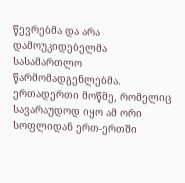წევრებმა და არა დამოუკიდებელმა სასამართლო წარმომადგენლებმა. ერთადერთი მოწმე, რომელიც სავარაუდოდ იყო ამ ორი სოფლიდან ერთ-ერთში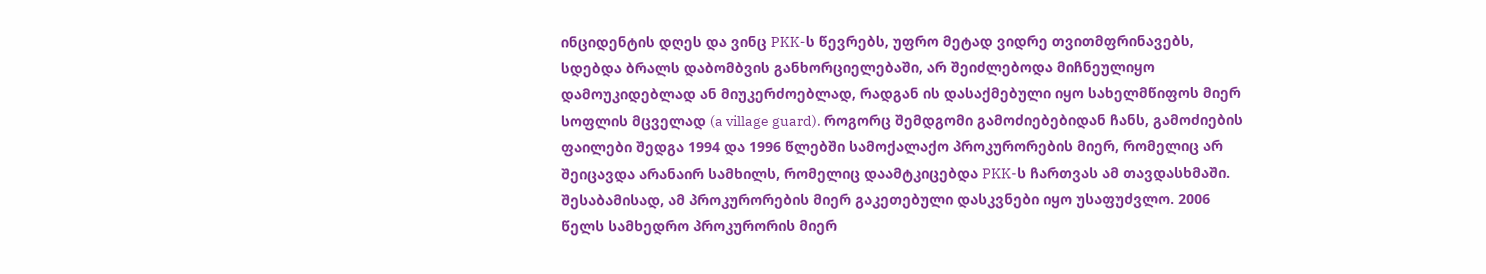ინციდენტის დღეს და ვინც PKK-ს წევრებს, უფრო მეტად ვიდრე თვითმფრინავებს, სდებდა ბრალს დაბომბვის განხორციელებაში, არ შეიძლებოდა მიჩნეულიყო დამოუკიდებლად ან მიუკერძოებლად, რადგან ის დასაქმებული იყო სახელმწიფოს მიერ სოფლის მცველად (a village guard). როგორც შემდგომი გამოძიებებიდან ჩანს, გამოძიების ფაილები შედგა 1994 და 1996 წლებში სამოქალაქო პროკურორების მიერ, რომელიც არ შეიცავდა არანაირ სამხილს, რომელიც დაამტკიცებდა PKK-ს ჩართვას ამ თავდასხმაში. შესაბამისად, ამ პროკურორების მიერ გაკეთებული დასკვნები იყო უსაფუძვლო. 2006 წელს სამხედრო პროკურორის მიერ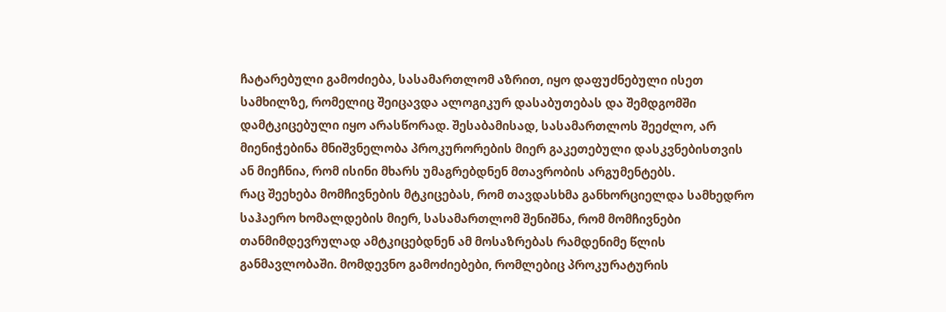ჩატარებული გამოძიება, სასამართლომ აზრით, იყო დაფუძნებული ისეთ სამხილზე, რომელიც შეიცავდა ალოგიკურ დასაბუთებას და შემდგომში დამტკიცებული იყო არასწორად. შესაბამისად, სასამართლოს შეეძლო, არ მიენიჭებინა მნიშვნელობა პროკურორების მიერ გაკეთებული დასკვნებისთვის ან მიეჩნია, რომ ისინი მხარს უმაგრებდნენ მთავრობის არგუმენტებს.
რაც შეეხება მომჩივნების მტკიცებას, რომ თავდასხმა განხორციელდა სამხედრო საჰაერო ხომალდების მიერ, სასამართლომ შენიშნა, რომ მომჩივნები თანმიმდევრულად ამტკიცებდნენ ამ მოსაზრებას რამდენიმე წლის განმავლობაში. მომდევნო გამოძიებები, რომლებიც პროკურატურის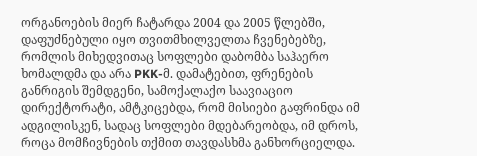ორგანოების მიერ ჩატარდა 2004 და 2005 წლებში, დაფუძნებული იყო თვითმხილველთა ჩვენებებზე, რომლის მიხედვითაც სოფლები დაბომბა საჰაერო ხომალდმა და არა PKK-მ. დამატებით, ფრენების განრიგის შემდგენი, სამოქალაქო საავიაციო დირექტორატი, ამტკიცებდა, რომ მისიები გაფრინდა იმ ადგილისკენ, სადაც სოფლები მდებარეობდა, იმ დროს, როცა მომჩივნების თქმით თავდასხმა განხორციელდა.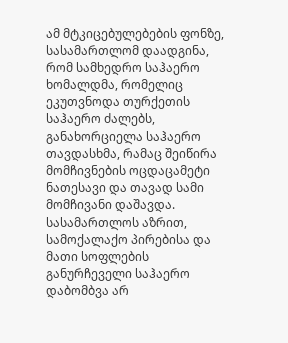ამ მტკიცებულებების ფონზე, სასამართლომ დაადგინა, რომ სამხედრო საჰაერო ხომალდმა, რომელიც ეკუთვნოდა თურქეთის საჰაერო ძალებს, განახორციელა საჰაერო თავდასხმა, რამაც შეიწირა მომჩივნების ოცდაცამეტი ნათესავი და თავად სამი მომჩივანი დაშავდა. სასამართლოს აზრით, სამოქალაქო პირებისა და მათი სოფლების განურჩეველი საჰაერო დაბომბვა არ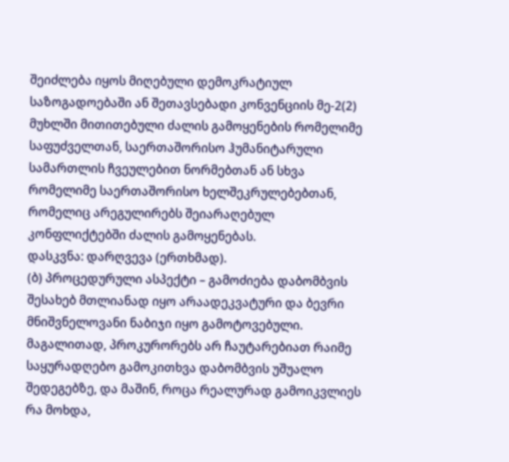შეიძლება იყოს მიღებული დემოკრატიულ საზოგადოებაში ან შეთავსებადი კონვენციის მე-2(2) მუხლში მითითებული ძალის გამოყენების რომელიმე საფუძველთან, საერთაშორისო ჰუმანიტარული სამართლის ჩვეულებით ნორმებთან ან სხვა რომელიმე საერთაშორისო ხელშეკრულებებთან, რომელიც არეგულირებს შეიარაღებულ კონფლიქტებში ძალის გამოყენებას.
დასკვნა: დარღვევა (ერთხმად).
(ბ) პროცედურული ასპექტი – გამოძიება დაბომბვის შესახებ მთლიანად იყო არაადეკვატური და ბევრი მნიშვნელოვანი ნაბიჯი იყო გამოტოვებული. მაგალითად, პროკურორებს არ ჩაუტარებიათ რაიმე საყურადღებო გამოკითხვა დაბომბვის უშუალო შედეგებზე, და მაშინ, როცა რეალურად გამოიკვლიეს რა მოხდა,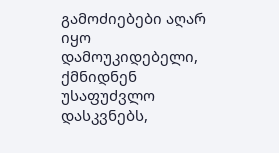გამოძიებები აღარ იყო დამოუკიდებელი, ქმნიდნენ უსაფუძვლო დასკვნებს,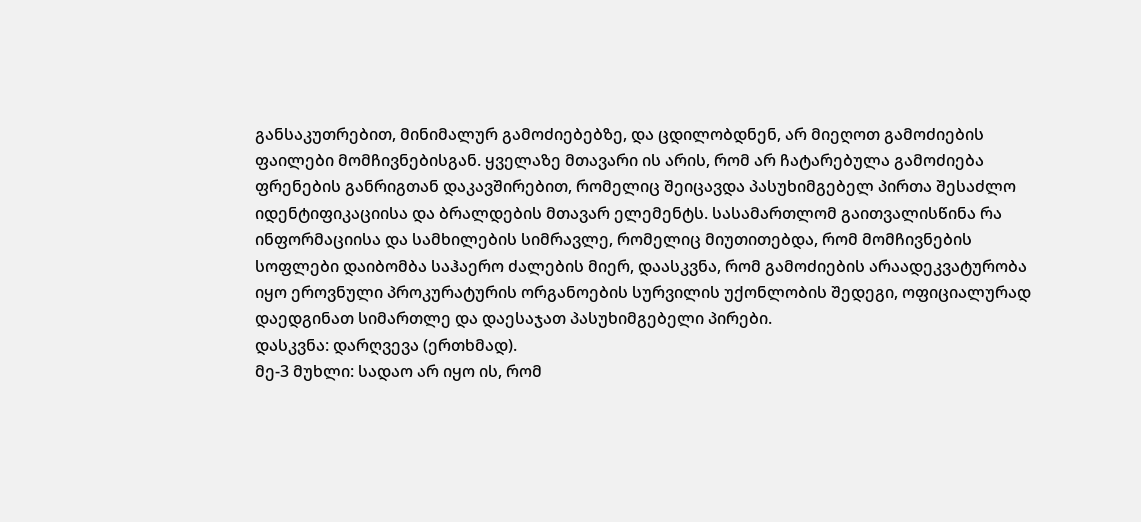განსაკუთრებით, მინიმალურ გამოძიებებზე, და ცდილობდნენ, არ მიეღოთ გამოძიების ფაილები მომჩივნებისგან. ყველაზე მთავარი ის არის, რომ არ ჩატარებულა გამოძიება ფრენების განრიგთან დაკავშირებით, რომელიც შეიცავდა პასუხიმგებელ პირთა შესაძლო იდენტიფიკაციისა და ბრალდების მთავარ ელემენტს. სასამართლომ გაითვალისწინა რა ინფორმაციისა და სამხილების სიმრავლე, რომელიც მიუთითებდა, რომ მომჩივნების სოფლები დაიბომბა საჰაერო ძალების მიერ, დაასკვნა, რომ გამოძიების არაადეკვატურობა იყო ეროვნული პროკურატურის ორგანოების სურვილის უქონლობის შედეგი, ოფიციალურად დაედგინათ სიმართლე და დაესაჯათ პასუხიმგებელი პირები.
დასკვნა: დარღვევა (ერთხმად).
მე-3 მუხლი: სადაო არ იყო ის, რომ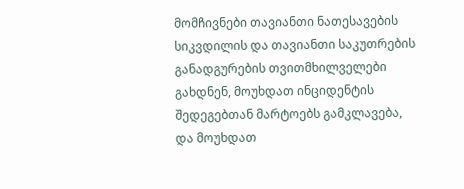მომჩივნები თავიანთი ნათესავების სიკვდილის და თავიანთი საკუთრების განადგურების თვითმხილველები გახდნენ, მოუხდათ ინციდენტის შედეგებთან მარტოებს გამკლავება, და მოუხდათ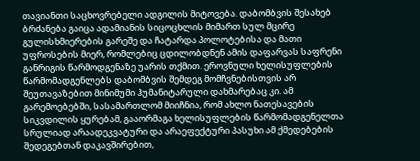თავიანთი საცხოვრებელი ადგილის მიტოვება. დაბომბვის შესახებ ბრძანება გაიცა ადამიანის სიცოცხლის მიმართ სულ მცირე გულისხმიერების გარეშე და ჩატარდა პოლოტებისა და მათი უფროსების მიერ, რომლებიც ცდილობდნენ ამის დაფარვას საფრენი განრიგის წარმოდგენაზე უარის თქმით. ეროვნული ხელისუფლების წარმომადგენლებს დაბომბვის შემდეგ მომჩვნებისთვის არ შეუთავაზებით მინიმუმი ჰუმანიტარული დახმარებაც კი. ამ გარემოებებში, სასამართლომ მიიჩნია, რომ ახლო ნათესავების სიკვდილის ყურებამ, გააორმაგა ხელისუფლების წარმომადგენელთა სრულიად არაადეკვატური და არაეფექტური პასუხი ამ ქმედებების შედეგებთან დაკავშირებით,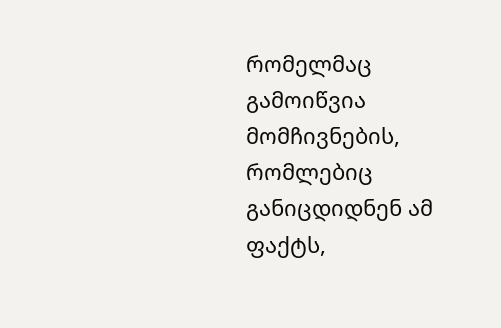რომელმაც გამოიწვია მომჩივნების, რომლებიც განიცდიდნენ ამ ფაქტს,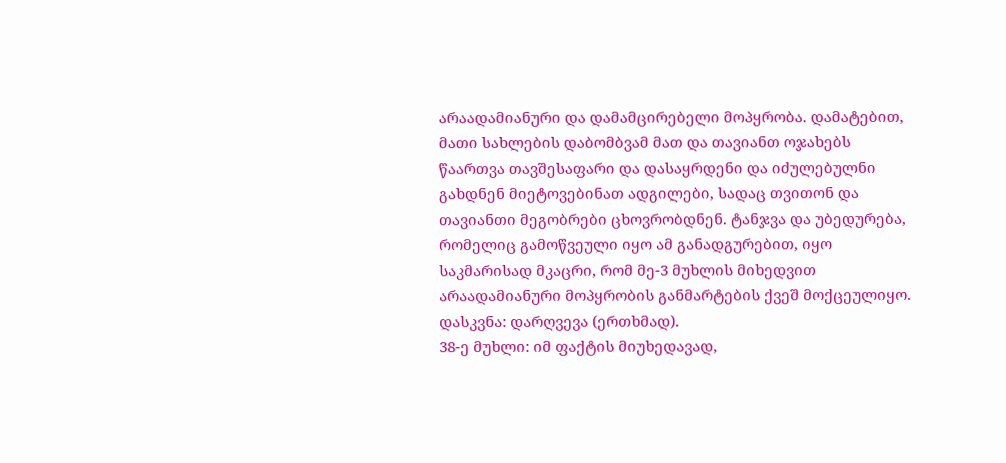არაადამიანური და დამამცირებელი მოპყრობა. დამატებით, მათი სახლების დაბომბვამ მათ და თავიანთ ოჯახებს წაართვა თავშესაფარი და დასაყრდენი და იძულებულნი გახდნენ მიეტოვებინათ ადგილები, სადაც თვითონ და თავიანთი მეგობრები ცხოვრობდნენ. ტანჯვა და უბედურება, რომელიც გამოწვეული იყო ამ განადგურებით, იყო საკმარისად მკაცრი, რომ მე-3 მუხლის მიხედვით არაადამიანური მოპყრობის განმარტების ქვეშ მოქცეულიყო.
დასკვნა: დარღვევა (ერთხმად).
38-ე მუხლი: იმ ფაქტის მიუხედავად,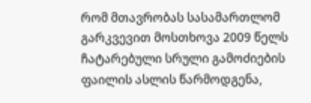რომ მთავრობას სასამართლომ გარკვევით მოსთხოვა 2009 წელს ჩატარებული სრული გამოძიების ფაილის ასლის წარმოდგენა,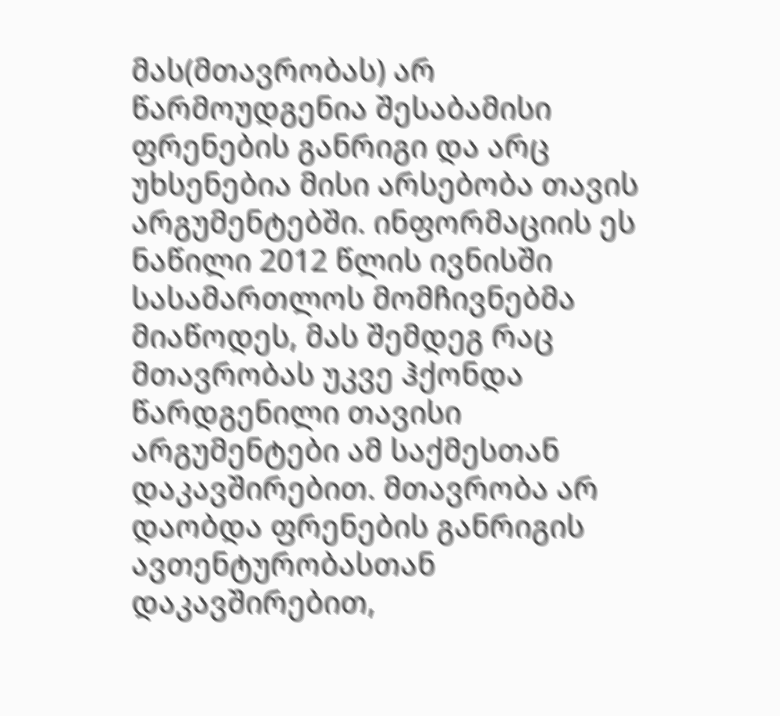მას(მთავრობას) არ წარმოუდგენია შესაბამისი ფრენების განრიგი და არც უხსენებია მისი არსებობა თავის არგუმენტებში. ინფორმაციის ეს ნაწილი 2012 წლის ივნისში სასამართლოს მომჩივნებმა მიაწოდეს, მას შემდეგ რაც მთავრობას უკვე ჰქონდა წარდგენილი თავისი არგუმენტები ამ საქმესთან დაკავშირებით. მთავრობა არ დაობდა ფრენების განრიგის ავთენტურობასთან დაკავშირებით,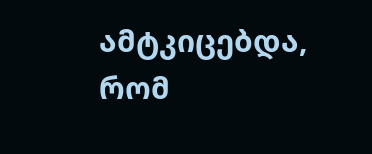ამტკიცებდა, რომ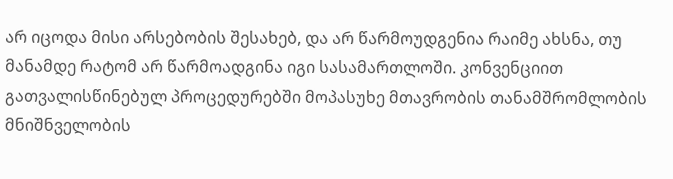არ იცოდა მისი არსებობის შესახებ, და არ წარმოუდგენია რაიმე ახსნა, თუ მანამდე რატომ არ წარმოადგინა იგი სასამართლოში. კონვენციით გათვალისწინებულ პროცედურებში მოპასუხე მთავრობის თანამშრომლობის მნიშნველობის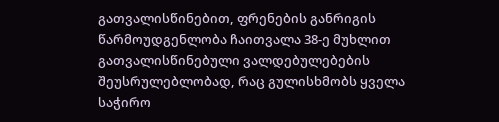გათვალისწინებით, ფრენების განრიგის წარმოუდგენლობა ჩაითვალა 38-ე მუხლით გათვალისწინებული ვალდებულებების შეუსრულებლობად, რაც გულისხმობს ყველა საჭირო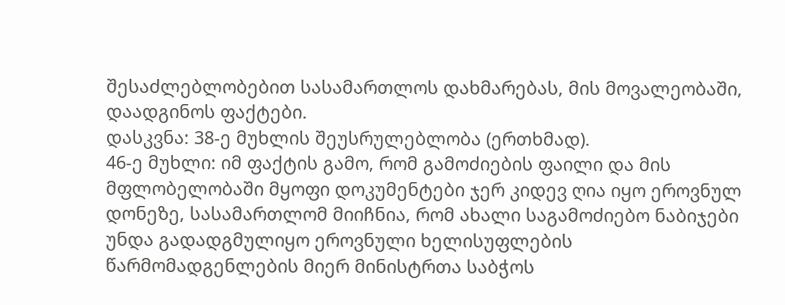შესაძლებლობებით სასამართლოს დახმარებას, მის მოვალეობაში, დაადგინოს ფაქტები.
დასკვნა: 38-ე მუხლის შეუსრულებლობა (ერთხმად).
46-ე მუხლი: იმ ფაქტის გამო, რომ გამოძიების ფაილი და მის მფლობელობაში მყოფი დოკუმენტები ჯერ კიდევ ღია იყო ეროვნულ დონეზე, სასამართლომ მიიჩნია, რომ ახალი საგამოძიებო ნაბიჯები უნდა გადადგმულიყო ეროვნული ხელისუფლების წარმომადგენლების მიერ მინისტრთა საბჭოს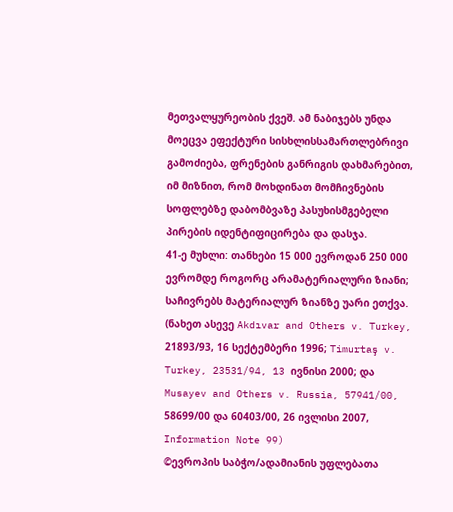მეთვალყურეობის ქვეშ. ამ ნაბიჯებს უნდა მოეცვა ეფექტური სისხლისსამართლებრივი გამოძიება, ფრენების განრიგის დახმარებით, იმ მიზნით, რომ მოხდინათ მომჩივნების სოფლებზე დაბომბვაზე პასუხისმგებელი პირების იდენტიფიცირება და დასჯა.
41-ე მუხლი: თანხები 15 000 ევროდან 250 000 ევრომდე როგორც არამატერიალური ზიანი; საჩივრებს მატერიალურ ზიანზე უარი ეთქვა.
(ნახეთ ასევე Akdıvar and Others v. Turkey, 21893/93, 16 სექტემბერი 1996; Timurtaş v. Turkey, 23531/94, 13 ივნისი 2000; და Musayev and Others v. Russia, 57941/00, 58699/00 და 60403/00, 26 ივლისი 2007, Information Note 99)
©ევროპის საბჭო/ადამიანის უფლებათა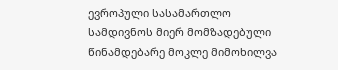ევროპული სასამართლო
სამდივნოს მიერ მომზადებული წინამდებარე მოკლე მიმოხილვა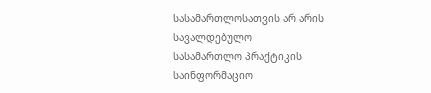სასამართლოსათვის არ არის სავალდებულო
სასამართლო პრაქტიკის საინფორმაციო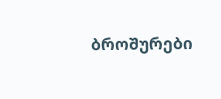ბროშურები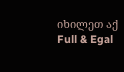იხილეთ აქ
Full & Egal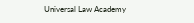Universal Law Academy